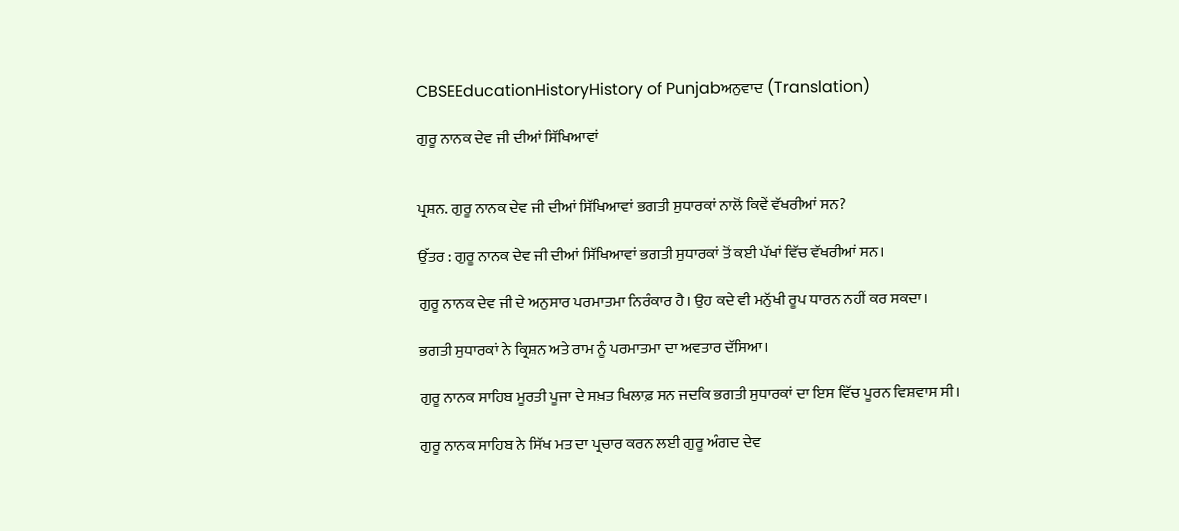CBSEEducationHistoryHistory of Punjabਅਨੁਵਾਦ (Translation)

ਗੁਰੂ ਨਾਨਕ ਦੇਵ ਜੀ ਦੀਆਂ ਸਿੱਖਿਆਵਾਂ


ਪ੍ਰਸ਼ਨ. ਗੁਰੂ ਨਾਨਕ ਦੇਵ ਜੀ ਦੀਆਂ ਸਿੱਖਿਆਵਾਂ ਭਗਤੀ ਸੁਧਾਰਕਾਂ ਨਾਲੋਂ ਕਿਵੇਂ ਵੱਖਰੀਆਂ ਸਨ?

ਉੱਤਰ : ਗੁਰੂ ਨਾਨਕ ਦੇਵ ਜੀ ਦੀਆਂ ਸਿੱਖਿਆਵਾਂ ਭਗਤੀ ਸੁਧਾਰਕਾਂ ਤੋਂ ਕਈ ਪੱਖਾਂ ਵਿੱਚ ਵੱਖਰੀਆਂ ਸਨ।

ਗੁਰੂ ਨਾਨਕ ਦੇਵ ਜੀ ਦੇ ਅਨੁਸਾਰ ਪਰਮਾਤਮਾ ਨਿਰੰਕਾਰ ਹੈ। ਉਹ ਕਦੇ ਵੀ ਮਨੁੱਖੀ ਰੂਪ ਧਾਰਨ ਨਹੀਂ ਕਰ ਸਕਦਾ।

ਭਗਤੀ ਸੁਧਾਰਕਾਂ ਨੇ ਕ੍ਰਿਸ਼ਨ ਅਤੇ ਰਾਮ ਨੂੰ ਪਰਮਾਤਮਾ ਦਾ ਅਵਤਾਰ ਦੱਸਿਆ।

ਗੁਰੂ ਨਾਨਕ ਸਾਹਿਬ ਮੂਰਤੀ ਪੂਜਾ ਦੇ ਸਖ਼ਤ ਖਿਲਾਫ਼ ਸਨ ਜਦਕਿ ਭਗਤੀ ਸੁਧਾਰਕਾਂ ਦਾ ਇਸ ਵਿੱਚ ਪੂਰਨ ਵਿਸ਼ਵਾਸ ਸੀ।

ਗੁਰੂ ਨਾਨਕ ਸਾਹਿਬ ਨੇ ਸਿੱਖ ਮਤ ਦਾ ਪ੍ਰਚਾਰ ਕਰਨ ਲਈ ਗੁਰੂ ਅੰਗਦ ਦੇਵ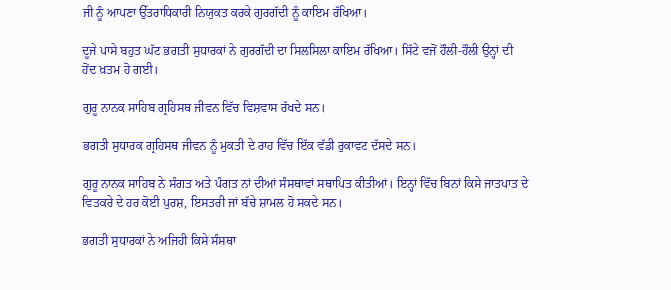ਜੀ ਨੂੰ ਆਪਣਾ ਉੱਤਰਾਧਿਕਾਰੀ ਨਿਯੁਕਤ ਕਰਕੇ ਗੁਰਗੱਦੀ ਨੂੰ ਕਾਇਮ ਰੱਖਿਆ।

ਦੂਜੇ ਪਾਸੇ ਬਹੁਤ ਘੱਟ ਭਗਤੀ ਸੁਧਾਰਕਾਂ ਨੇ ਗੁਰਗੱਦੀ ਦਾ ਸਿਲਸਿਲਾ ਕਾਇਮ ਰੱਖਿਆ। ਸਿੱਟੇ ਵਜੋਂ ਹੌਲੀ-ਹੌਲੀ ਉਨ੍ਹਾਂ ਦੀ ਹੋਂਦ ਖ਼ਤਮ ਹੋ ਗਈ।

ਗੁਰੂ ਨਾਨਕ ਸਾਹਿਬ ਗ੍ਰਹਿਸਥ ਜੀਵਨ ਵਿੱਚ ਵਿਸ਼ਵਾਸ ਰੱਖਦੇ ਸਨ।

ਭਗਤੀ ਸੁਧਾਰਕ ਗ੍ਰਹਿਸਥ ਜੀਵਨ ਨੂੰ ਮੁਕਤੀ ਦੇ ਰਾਹ ਵਿੱਚ ਇੱਕ ਵੱਡੀ ਰੁਕਾਵਟ ਦੱਸਦੇ ਸਨ।

ਗੁਰੂ ਨਾਨਕ ਸਾਹਿਬ ਨੇ ਸੰਗਤ ਅਤੇ ਪੰਗਤ ਨਾਂ ਦੀਆਂ ਸੰਸਥਾਵਾਂ ਸਥਾਪਿਤ ਕੀਤੀਆਂ। ਇਨ੍ਹਾਂ ਵਿੱਚ ਬਿਨਾਂ ਕਿਸੇ ਜਾਤਪਾਤ ਦੇ ਵਿਤਕਰੇ ਦੇ ਹਰ ਕੋਈ ਪੁਰਸ਼, ਇਸਤਰੀ ਜਾਂ ਬੱਚੇ ਸ਼ਾਮਲ ਹੋ ਸਕਦੇ ਸਨ।

ਭਗਤੀ ਸੁਧਾਰਕਾਂ ਨੇ ਅਜਿਹੀ ਕਿਸੇ ਸੰਸਥਾ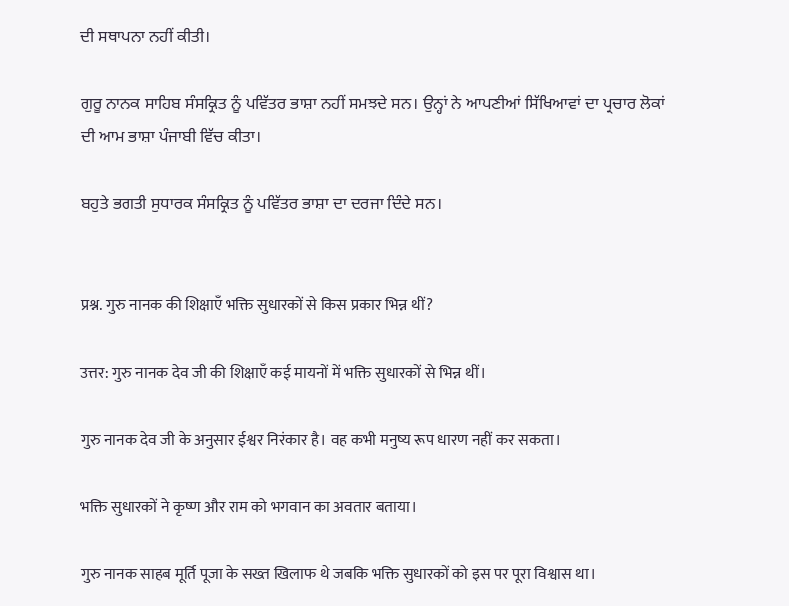ਦੀ ਸਥਾਪਨਾ ਨਹੀਂ ਕੀਤੀ।

ਗੁਰੂ ਨਾਨਕ ਸਾਹਿਬ ਸੰਸਕ੍ਰਿਤ ਨੂੰ ਪਵਿੱਤਰ ਭਾਸ਼ਾ ਨਹੀਂ ਸਮਝਦੇ ਸਨ। ਉਨ੍ਹਾਂ ਨੇ ਆਪਣੀਆਂ ਸਿੱਖਿਆਵਾਂ ਦਾ ਪ੍ਰਚਾਰ ਲੋਕਾਂ ਦੀ ਆਮ ਭਾਸ਼ਾ ਪੰਜਾਬੀ ਵਿੱਚ ਕੀਤਾ।

ਬਹੁਤੇ ਭਗਤੀ ਸੁਧਾਰਕ ਸੰਸਕ੍ਰਿਤ ਨੂੰ ਪਵਿੱਤਰ ਭਾਸ਼ਾ ਦਾ ਦਰਜਾ ਦਿੰਦੇ ਸਨ।


प्रश्न. गुरु नानक की शिक्षाएँ भक्ति सुधारकों से किस प्रकार भिन्न थीं?

उत्तर: गुरु नानक देव जी की शिक्षाएँ कई मायनों में भक्ति सुधारकों से भिन्न थीं।

गुरु नानक देव जी के अनुसार ईश्वर निरंकार है। वह कभी मनुष्य रूप धारण नहीं कर सकता।

भक्ति सुधारकों ने कृष्ण और राम को भगवान का अवतार बताया।

गुरु नानक साहब मूर्ति पूजा के सख्त खिलाफ थे जबकि भक्ति सुधारकों को इस पर पूरा विश्वास था।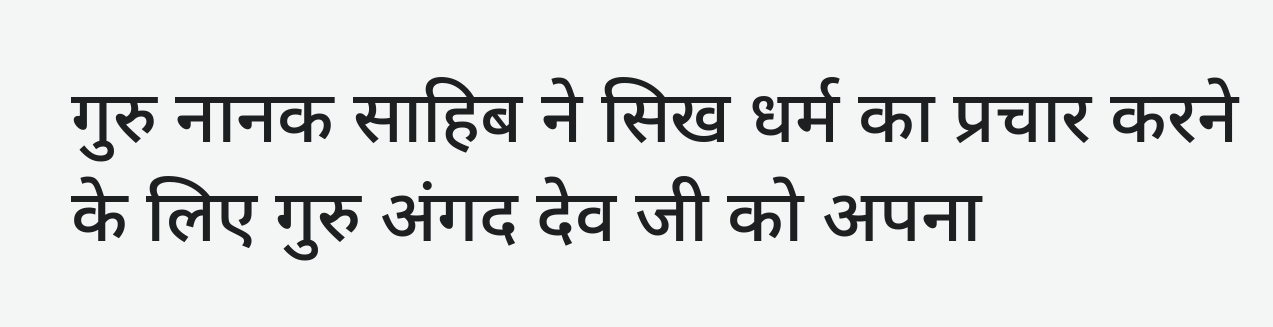गुरु नानक साहिब ने सिख धर्म का प्रचार करने के लिए गुरु अंगद देव जी को अपना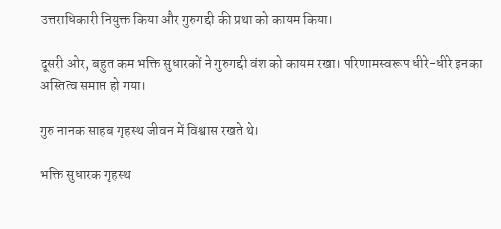उत्तराधिकारी नियुक्त किया और गुरुगद्दी की प्रथा को कायम किया।

दूसरी ओर, बहुत कम भक्ति सुधारकों ने गुरुगद्दी वंश को कायम रखा। परिणामस्वरूप धीरे-धीरे इनका अस्तित्व समाप्त हो गया।

गुरु नानक साहब गृहस्थ जीवन में विश्वास रखते थे।

भक्ति सुधारक गृहस्थ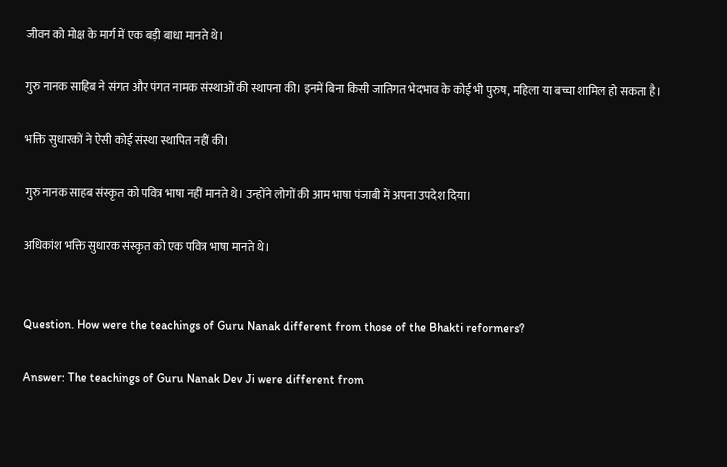जीवन को मोक्ष के मार्ग में एक बड़ी बाधा मानते थे।

गुरु नानक साहिब ने संगत और पंगत नामक संस्थाओं की स्थापना की। इनमें बिना किसी जातिगत भेदभाव के कोई भी पुरुष, महिला या बच्चा शामिल हो सकता है।

भक्ति सुधारकों ने ऐसी कोई संस्था स्थापित नहीं की।

गुरु नानक साहब संस्कृत को पवित्र भाषा नहीं मानते थे। उन्होंने लोगों की आम भाषा पंजाबी में अपना उपदेश दिया।

अधिकांश भक्ति सुधारक संस्कृत को एक पवित्र भाषा मानते थे।


Question. How were the teachings of Guru Nanak different from those of the Bhakti reformers?

Answer: The teachings of Guru Nanak Dev Ji were different from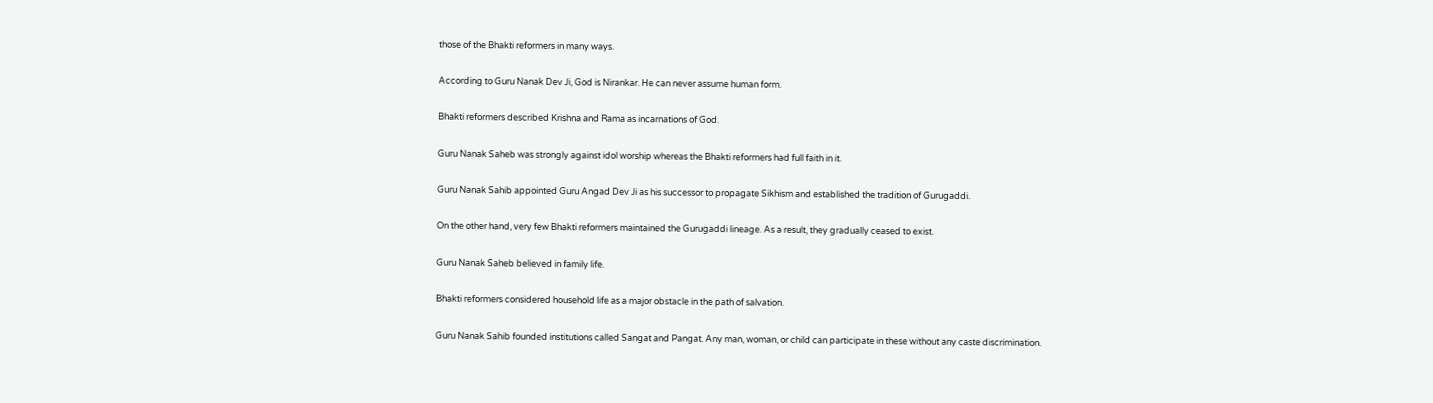those of the Bhakti reformers in many ways.

According to Guru Nanak Dev Ji, God is Nirankar. He can never assume human form.

Bhakti reformers described Krishna and Rama as incarnations of God.

Guru Nanak Saheb was strongly against idol worship whereas the Bhakti reformers had full faith in it.

Guru Nanak Sahib appointed Guru Angad Dev Ji as his successor to propagate Sikhism and established the tradition of Gurugaddi.

On the other hand, very few Bhakti reformers maintained the Gurugaddi lineage. As a result, they gradually ceased to exist.

Guru Nanak Saheb believed in family life.

Bhakti reformers considered household life as a major obstacle in the path of salvation.

Guru Nanak Sahib founded institutions called Sangat and Pangat. Any man, woman, or child can participate in these without any caste discrimination.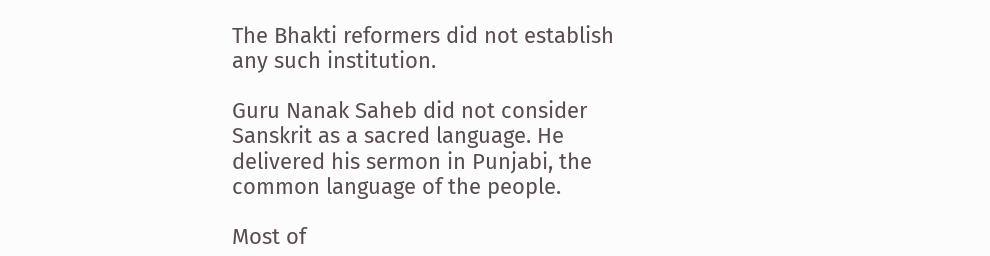The Bhakti reformers did not establish any such institution.

Guru Nanak Saheb did not consider Sanskrit as a sacred language. He delivered his sermon in Punjabi, the common language of the people.

Most of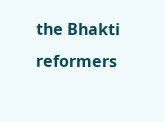the Bhakti reformers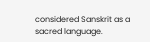considered Sanskrit as a sacred language.